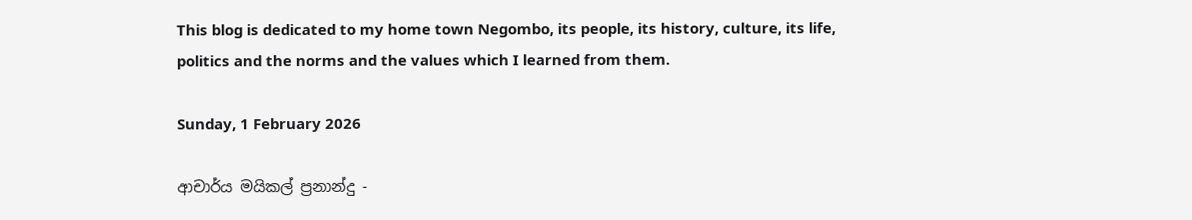This blog is dedicated to my home town Negombo, its people, its history, culture, its life, politics and the norms and the values which I learned from them.

Sunday, 1 February 2026

ආචාර්ය මයිකල් ප්‍රනාන්දු -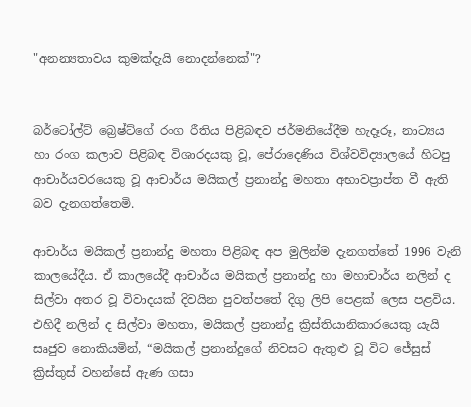"අනන්‍යතාවය කුමක්දැයි නොදන්නෙක්"?


බර්ටෝල්ට් බ්‍රෙෂ්ට්ගේ රංග රීතිය පිළිබඳව ජර්මනියේදීම හැදෑරූ, නාට්‍යය හා රංග කලාව පිළිබඳ විශාරදයකු වූ, පේරාදෙණිය විශ්වවිද්‍යාලයේ හිටපු ආචාර්යවරයෙකු වූ ආචාර්ය මයිකල් ප්‍රනාන්දු මහතා අභාවප්‍රාප්ත වී ඇති බව දැනගත්තෙමි.

ආචාර්ය මයිකල් ප්‍රනාන්දු මහතා පිළිබඳ අප මුලින්ම දැනගත්තේ 1996 වැනි කාලයේදීය. ඒ කාලයේදී ආචාර්ය මයිකල් ප්‍රනාන්දු හා මහාචාර්ය නලින් ද සිල්වා අතර වූ විවාදයක් දිවයින පුවත්පතේ දිගු ලිපි පෙළක් ලෙස පළවිය. එහිදී නලින් ද සිල්වා මහතා, මයිකල් ප්‍රනාන්දු ක්‍රිස්තියානිකාරයෙකු යැයි සෘජුව නොකියමින්, “මයිකල් ප්‍රනාන්දුගේ නිවසට ඇතුළු වූ විට ජේසුස් ක්‍රිස්තුස් වහන්සේ ඇණ ගසා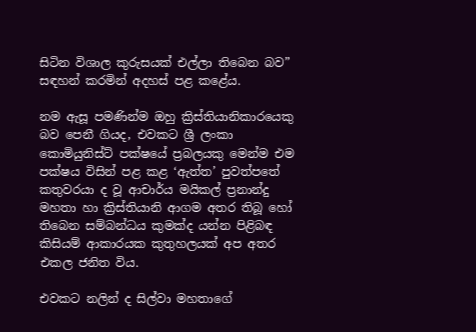සිටින විශාල කුරුසයක් එල්ලා තිබෙන බව” සඳහන් කරමින් අදහස් පළ කළේය.

නම ඇසූ පමණින්ම ඔහු ක්‍රිස්තියානිකාරයෙකු බව පෙනී ගියද, එවකට ශ්‍රී ලංකා කොමියුනිස්ට් පක්ෂයේ ප්‍රබලයකු මෙන්ම එම පක්ෂය විසින් පළ කළ ‘ඇත්ත’ පුවත්පතේ කතුවරයා ද වූ ආචාර්ය මයිකල් ප්‍රනාන්දු මහතා හා ක්‍රිස්තියානි ආගම අතර තිබූ හෝ තිබෙන සම්බන්ධය කුමක්ද යන්න පිළිබඳ කිසියම් ආකාරයක කුතුහලයක් අප අතර එකල ජනිත විය.

එවකට නලින් ද සිල්වා මහතාගේ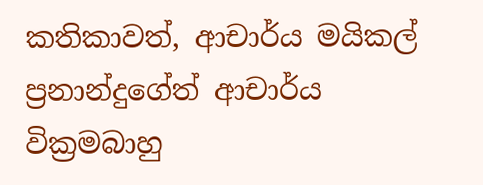කතිකාවත්, ආචාර්ය මයිකල් ප්‍රනාන්දුගේත් ආචාර්ය වික්‍රමබාහු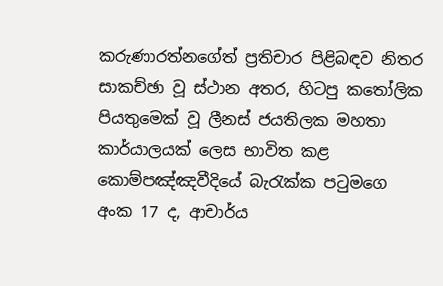කරුණාරත්නගේත් ප්‍රතිචාර පිළිබඳව නිතර සාකච්ඡා වූ ස්ථාන අතර, හිටපු කතෝලික පියතුමෙක් වූ ලීනස් ජයතිලක මහතා කාර්යාලයක් ලෙස භාවිත කළ කොම්පඤ්ඤවීදියේ බැරැක්ක පටුමගෙ අංක 17 ද, ආචාර්ය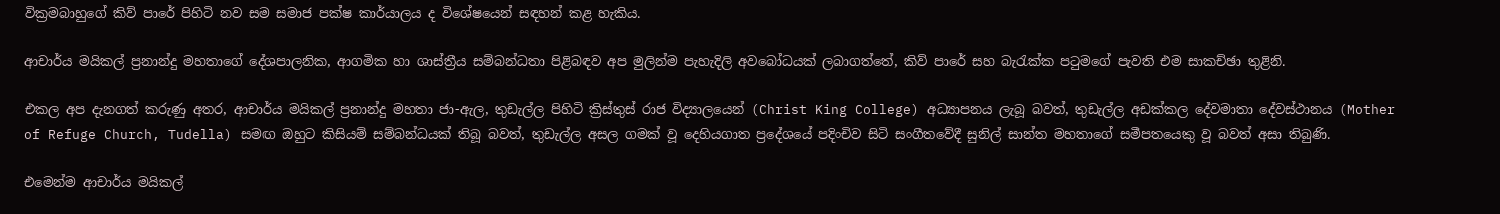වික්‍රමබාහුගේ කිව් පාරේ පිහිටි නව සම සමාජ පක්ෂ කාර්යාලය ද විශේෂයෙන් සඳහන් කළ හැකිය.

ආචාර්ය මයිකල් ප්‍රනාන්දු මහතාගේ දේශපාලනික, ආගමික හා ශාස්ත්‍රීය සම්බන්ධතා පිළිබඳව අප මුලින්ම පැහැදිලි අවබෝධයක් ලබාගත්තේ, කිව් පාරේ සහ බැරැක්ක පටුමගේ පැවති එම සාකච්ඡා තුළිනි.

එකල අප දැනගත් කරුණු අතර, ආචාර්ය මයිකල් ප්‍රනාන්දු මහතා ජා-ඇල, තුඩැල්ල පිහිටි ක්‍රිස්තුස් රාජ විද්‍යාලයෙන් (Christ King College) අධ්‍යාපනය ලැබූ බවත්, තුඩැල්ල අඩක්කල දේවමාතා දේවස්ථානය (Mother of Refuge Church, Tudella) සමඟ ඔහුට කිසියම් සම්බන්ධයක් තිබූ බවත්, තුඩැල්ල අසල ගමක් වූ දෙහියගාත ප්‍රදේශයේ පදිංචිව සිටි සංගීතවේදී සුනිල් සාන්ත මහතාගේ සමීපතයෙකු වූ බවත් අසා තිබුණි.

එමෙන්ම ආචාර්ය මයිකල්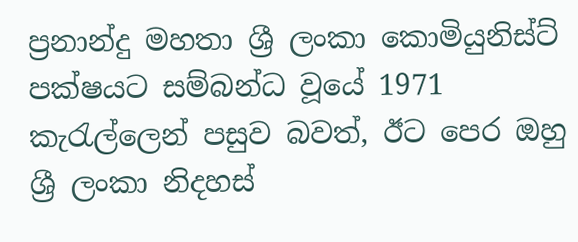ප්‍රනාන්දු මහතා ශ්‍රී ලංකා කොමියුනිස්ට් පක්ෂයට සම්බන්ධ වූයේ 1971 කැරැල්ලෙන් පසුව බවත්, ඊට පෙර ඔහු ශ්‍රී ලංකා නිදහස්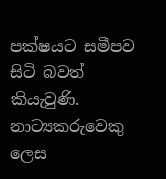පක්ෂයට සමීපව සිටි බවත් කියැවුණි. නාට්‍යකරුවෙකු ලෙස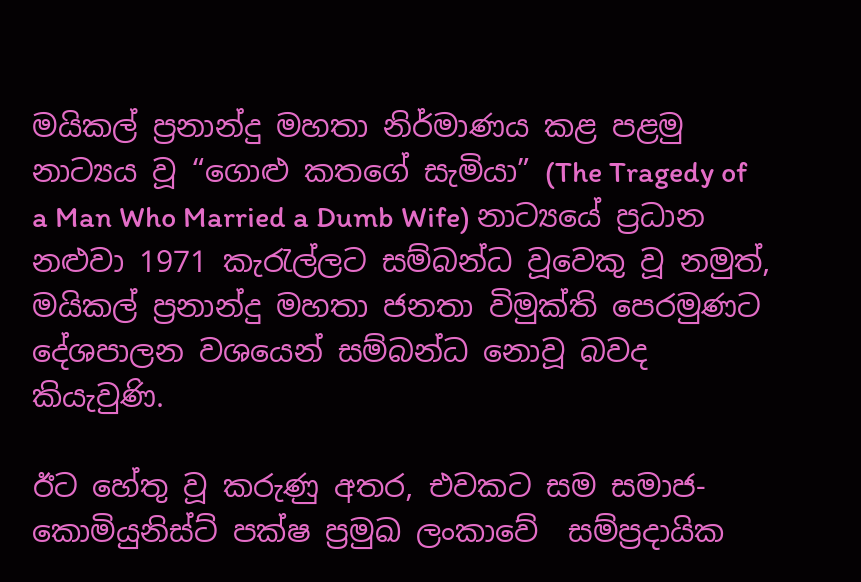මයිකල් ප්‍රනාන්දු මහතා නිර්මාණය කළ පළමු නාට්‍යය වූ “ගොළු කතගේ සැමියා” (The Tragedy of a Man Who Married a Dumb Wife) නාට්‍යයේ ප්‍රධාන නළුවා 1971 කැරැල්ලට සම්බන්ධ වූවෙකු වූ නමුත්, මයිකල් ප්‍රනාන්දු මහතා ජනතා විමුක්ති පෙරමුණට දේශපාලන වශයෙන් සම්බන්ධ නොවූ බවද කියැවුණි.

ඊට හේතු වූ කරුණු අතර, එවකට සම සමාජ-කොමියුනිස්ට් පක්ෂ ප්‍රමුඛ ලංකාවේ  සම්ප්‍රදායික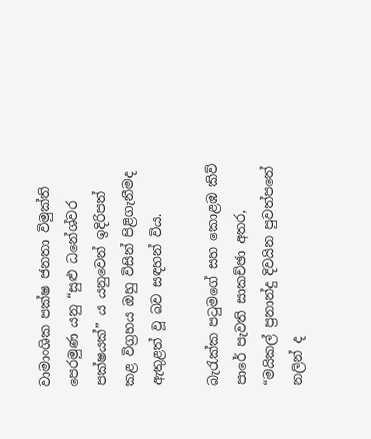වාමාංශික පක්ෂ ජනතා විමුක්ති පෙරමුණ යනු “සුළු ධනේශ්වර පක්ෂයක්” ය යනුවෙන් ඉදිරිපත් කළ විග්‍රහය ඔහු විසින් පිළිගැනීමද ඇතුළත් වූ බව සඳහන් විය.

බැරැක්ක පටුමගේ සහ කොළඹ කිව් පාරේ පැවති සාකච්ඡා අතර, “මයිකල් ප්‍රනාන්දු දිවයින පුවත්පතේ නලින් ද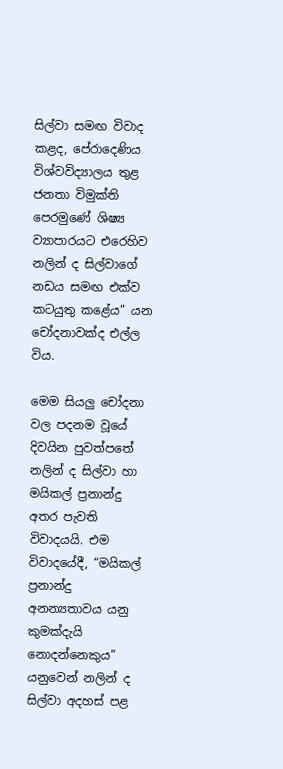සිල්වා සමඟ විවාද කළද, පේරාදෙණිය විශ්වවිද්‍යාලය තුළ ජනතා විමුක්ති පෙරමුණේ ශිෂ්‍ය ව්‍යාපාරයට එරෙහිව නලින් ද සිල්වාගේ නඩය සමඟ එක්ව කටයුතු කළේය” යන චෝදනාවක්ද එල්ල විය.

මෙම සියලු චෝදනා වල පදනම වූයේ දිවයින පුවත්පතේ නලින් ද සිල්වා හා මයිකල් ප්‍රනාන්දු අතර පැවති විවාදයයි. එම විවාදයේදී, “මයිකල් ප්‍රනාන්දු අනන්‍යතාවය යනු කුමක්දැයි නොදන්නෙකුය” යනුවෙන් නලින් ද සිල්වා අදහස් පළ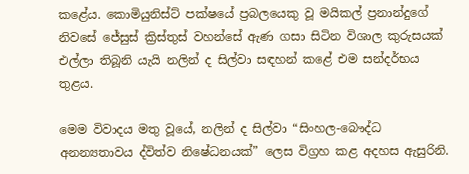කළේය. කොමියුනිස්ට් පක්ෂයේ ප්‍රබලයෙකු වූ මයිකල් ප්‍රනාන්දුගේ නිවසේ ජේසුස් ක්‍රිස්තුස් වහන්සේ ඇණ ගසා සිටින විශාල කුරුසයක් එල්ලා තිබූනි යැයි නලින් ද සිල්වා සඳහන් කළේ එම සන්දර්භය තුළය.

මෙම විවාදය මතු වූයේ, නලින් ද සිල්වා “සිංහල-බෞද්ධ අනන්‍යතාවය ද්විත්ව නිෂේධනයක්” ලෙස විග්‍රහ කළ අදහස ඇසුරිනි.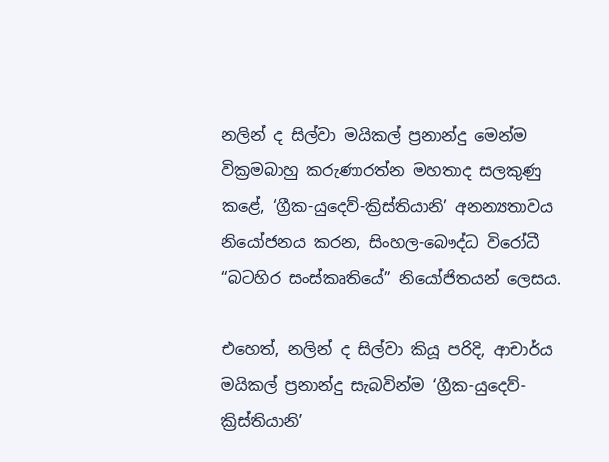නලින් ද සිල්වා මයිකල් ප්‍රනාන්දු මෙන්ම වික්‍රමබාහු කරුණාරත්න මහතාද සලකුණු කළේ, ‘ග්‍රීක-යුදෙව්-ක්‍රිස්තියානි’ අනන්‍යතාවය නියෝජනය කරන, සිංහල-බෞද්ධ විරෝධී “බටහිර සංස්කෘතියේ” නියෝජිතයන් ලෙසය.

එහෙත්, නලින් ද සිල්වා කියූ පරිදි, ආචාර්ය මයිකල් ප්‍රනාන්දු සැබවින්ම ‘ග්‍රීක-යුදෙව්-ක්‍රිස්තියානි’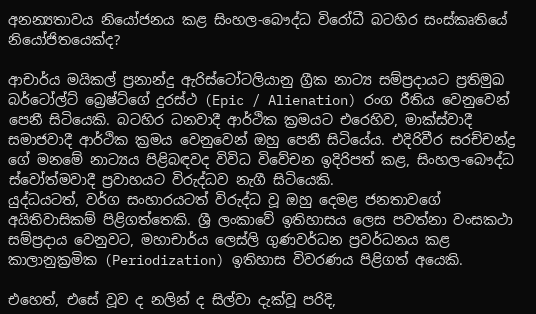අනන්‍යතාවය නියෝජනය කළ සිංහල-බෞද්ධ විරෝධී බටහිර සංස්කෘතියේ නියෝජිතයෙක්ද?

ආචාර්ය මයිකල් ප්‍රනාන්දු ඇරිස්ටෝටලියානු ග්‍රීක නාට්‍ය සම්ප්‍රදායට ප්‍රතිමුඛ බර්ටෝල්ට් බ්‍රෙෂ්ට්ගේ දුරස්ථ (Epic / Alienation) රංග රීතිය වෙනුවෙන් පෙනී සිටියෙකි. බටහිර ධනවාදී ආර්ථික ක්‍රමයට එරෙහිව, මාක්ස්වාදී සමාජවාදී ආර්ථික ක්‍රමය වෙනුවෙන් ඔහු පෙනී සිටියේය. එදිරිවීර සරච්චන්ද්‍ර ගේ මනමේ නාට්‍යය පිළිබඳවද විවිධ විවේචන ඉදිරිපත් කළ, සිංහල-බෞද්ධ ස්වෝත්මවාදී ප්‍රවාහයට විරුද්ධව නැගී සිටියෙකි.
යුද්ධයටත්, වර්ග සංහාරයටත් විරුද්ධ වූ ඔහු දෙමළ ජනතාවගේ අයිතිවාසිකම් පිළිගත්තෙකි. ශ්‍රී ලංකාවේ ඉතිහාසය ලෙස පවත්නා වංසකථා සම්ප්‍රදාය වෙනුවට, මහාචාර්ය ලෙස්ලි ගුණවර්ධන ප්‍රවර්ධනය කළ කාලානුක්‍රමික (Periodization) ඉතිහාස විවරණය පිළිගත් අයෙකි.

එහෙත්, එසේ වූව ද නලින් ද සිල්වා දැක්වූ පරිදි,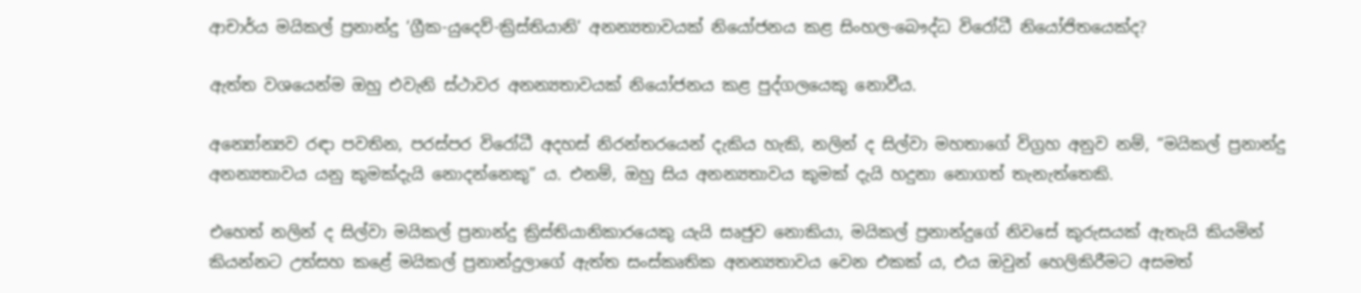ආචාර්ය මයිකල් ප්‍රනාන්දු ‘ග්‍රීක-යුදෙව්-ක්‍රිස්තියානි’ අනන්‍යතාවයක් නියෝජනය කළ සිංහල-බෞද්ධ විරෝධී නියෝජිතයෙක්ද?

ඇත්ත වශයෙන්ම ඔහු එවැනි ස්ථාවර අනන්‍යතාවයක් නියෝජනය කළ පුද්ගලයෙකු නොවීය.

අන්‍යෝන්‍යව රඳා පවතින, පරස්පර විරෝධී අදහස් නිරන්තරයෙන් දැකිය හැකි, නලින් ද සිල්වා මහතාගේ විග්‍රහ අනුව නම්, “මයිකල් ප්‍රනාන්දු අනන්‍යතාවය යනු කුමක්දැයි නොදන්නෙකු” ය. එනම්, ඔහු සිය අනන්‍යතාවය කුමක් දැයි හදුනා නොගත් තැනැත්තෙකි.

එහෙත් නලින් ද සිල්වා මයිකල් ප්‍රනාන්දු ක්‍රිස්තියානිකාරයෙකු යැයි සෘජුව නොකියා, මයිකල් ප්‍රනාන්දුගේ නිවසේ කුරුසයක් ඇතැයි කියමින් කියන්නට උත්සහ කළේ මයිකල් ප්‍රනාන්දුලාගේ ඇත්ත සංස්කෘතික අනන්‍යතාවය වෙන එකක්‍ ය, එය ඔවුන් හෙලිකිරීමට අසමත්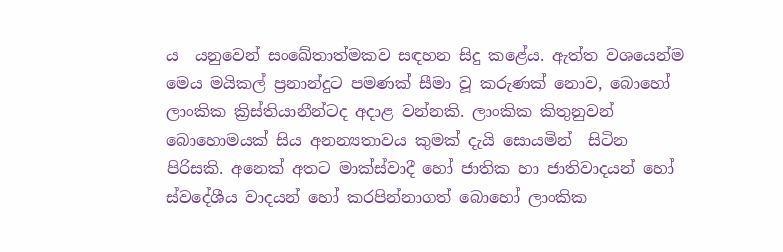ය  යනුවෙන් සංඛේතාත්මකව සඳහන සිදු කළේය. ඇත්ත වශයෙන්ම මෙය මයිකල් ප්‍රනාන්දුට පමණක් සීමා වූ කරුණක් නොව, බොහෝ ලාංකික ක්‍රිස්තියානීන්ටද අදාළ වන්නකි. ලාංකික කිතුනුවන් බොහොමයක් සිය අනන්‍යතාවය කුමක් දැයි සොයමින්  සිටින පිරිසකි. අනෙක් අතට මාක්ස්වාදී හෝ ජාතික හා ජාතිවාදයන් හෝ  ස්වදේශීය වාදයන් හෝ කරපින්නාගත් බොහෝ ලාංකික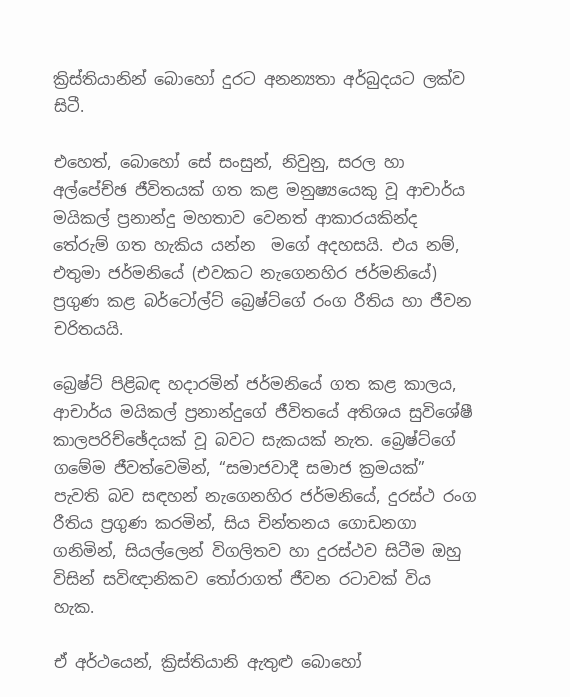ක්‍රිස්තියානින් බොහෝ දුරට අනන්‍යතා අර්බුදයට ලක්ව සිටී.

එහෙත්, බොහෝ සේ සංසුන්, නිවුනු, සරල හා අල්පේච්ඡ ජීවිතයක් ගත කළ මනුෂ්‍යයෙකු වූ ආචාර්ය මයිකල් ප්‍රනාන්දු මහතාව වෙනත් ආකාරයකින්ද තේරුම් ගත හැකිය යන්න  මගේ අදහසයි. එය නම්, එතුමා ජර්මනියේ (එවකට නැගෙනහිර ජර්මනියේ) ප්‍රගුණ කළ බර්ටෝල්ට් බ්‍රෙෂ්ට්ගේ රංග රීතිය හා ජීවන චරිතයයි.

බ්‍රෙෂ්ට් පිළිබඳ හදාරමින් ජර්මනියේ ගත කළ කාලය, ආචාර්ය මයිකල් ප්‍රනාන්දුගේ ජීවිතයේ අතිශය සුවිශේෂී කාලපරිච්ඡේදයක් වූ බවට සැකයක් නැත. බ්‍රෙෂ්ට්ගේ ගමේම ජීවත්වෙමින්, “සමාජවාදී සමාජ ක්‍රමයක්” පැවති බව සඳහන් නැගෙනහිර ජර්මනියේ, දුරස්ථ රංග රීතිය ප්‍රගුණ කරමින්, සිය චින්තනය ගොඩනගා ගනිමින්, සියල්ලෙන් විගලිතව හා දුරස්ථව සිටීම ඔහු විසින් සවිඥානිකව තෝරාගත් ජීවන රටාවක් විය හැක.

ඒ අර්ථයෙන්, ක්‍රිස්තියානි ඇතුළු බොහෝ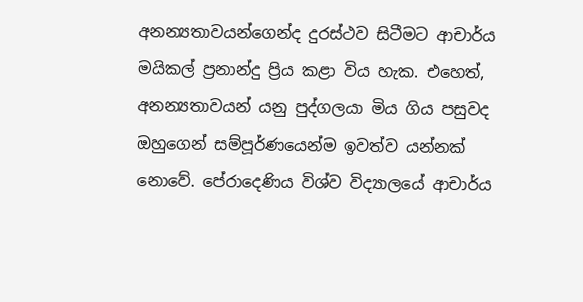අනන්‍යතාවයන්ගෙන්ද දුරස්ථව සිටීමට ආචාර්ය මයිකල් ප්‍රනාන්දු ප්‍රිය කළා විය හැක. එහෙත්, අනන්‍යතාවයන් යනු පුද්ගලයා මිය ගිය පසුවද ඔහුගෙන් සම්පූර්ණයෙන්ම ඉවත්ව යන්නක් නොවේ. පේරාදෙණිය විශ්ව විද්‍යාලයේ ආචාර්ය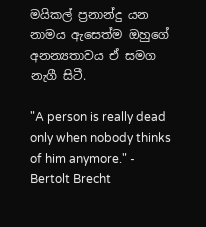මයිකල් ප්‍රනාන්දු යන නාමය ඇසෙත්ම ඔහුගේ අනන්‍යතාවය ඒ සමග නැගී සිටී.

"A person is really dead only when nobody thinks of him anymore." - Bertolt Brecht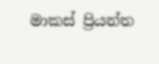මාකස් ප්‍රියන්ත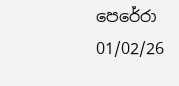පෙරේරා
01/02/26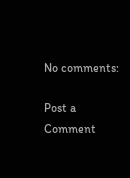No comments:

Post a Comment